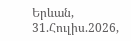Երևան, 31.Հուլիս.2026,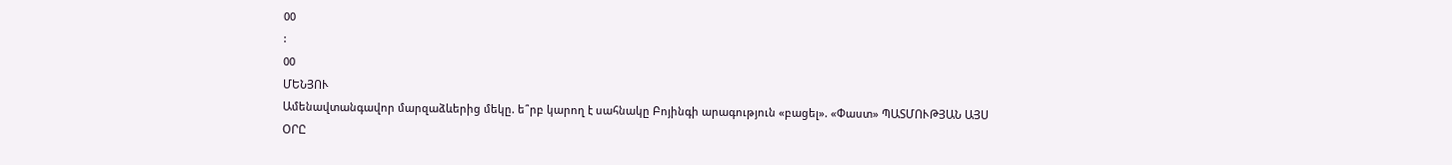00
:
00
ՄԵՆՅՈՒ
Ամենավտանգավոր մարզաձևերից մեկը. ե՞րբ կարող է սահնակը Բոյինգի արագություն «բացել». «Փաստ» ՊԱՏՄՈՒԹՅԱՆ ԱՅՍ ՕՐԸ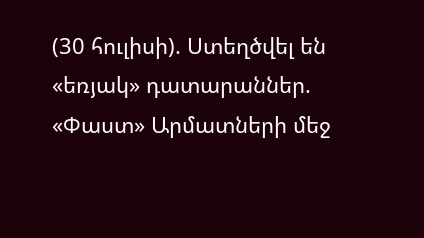(30 հուլիսի). Ստեղծվել են «եռյակ» դատարաններ. «Փաստ» Արմատների մեջ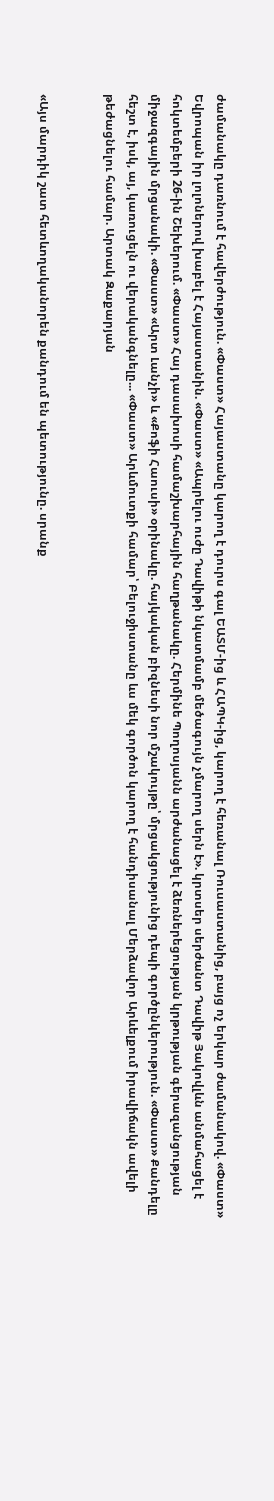ժամանակը դառնում է հավերժություն. «Փաստ» Հայաստանը կարող է դուրս գալ ԵԱՏՄ-ից և ՀԱՊԿ-ից, կարող է հեռանալ Ռուսաստանից, բայց ոչ երկար ժամանակով. «Փաստ» Եվրոպան իր լոլոներով խաբել է Հայաստանին. «Փաստ» «Ապրելու ուժը Դավիթի նկատմամբ մեծագույն չմարող սերն է». կրտսեր սերժանտ Դավիթ Յակովլևն անմահացել է հոկտեմբերի 26-ին Շեխերում. «Փաստ» Հայ դասախոսի համաշխարհային հաղթանակը. Հերմինե Պողոսյանն արժանացել է ձեռներեցության կրթության գերազանցության միջազգային մրցանակի. «Փաստ» «Արտ Լանչի» և «Քոֆի Հաուսի» օրինակը. հայկական բիզնեսի նոր մշակույթը՝ մրցակցությունից դեպի գործընկերություն. «Փաստ» Քանդելը հեշտ է, իսկ, այ, կառուցելն ու վերականգնելը... «Փաստ» Արևմուտքի համար՝ Բելուջիստանը ևս մեկ գործոն կարող է հանդիսանալ Մերձավոր Արևելքում իրավիճակն ավելի թեժացնելու համար. Արտակ Զաքարյան


«Այս մարդիկ շատ հետևողականորեն քանդում են պետությունը. սրանք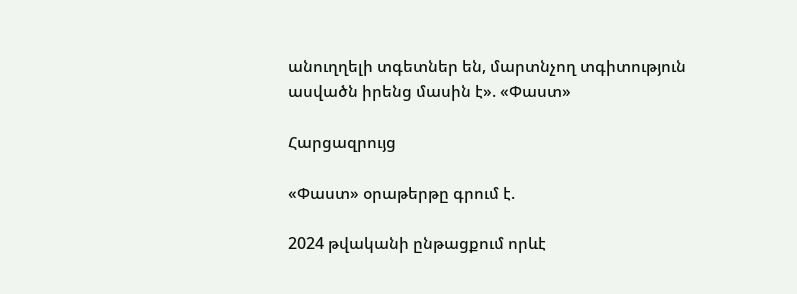անուղղելի տգետներ են, մարտնչող տգիտություն ասվածն իրենց մասին է». «Փաստ»

Հարցազրույց

«Փաստ» օրաթերթը գրում է.

2024 թվականի ընթացքում որևէ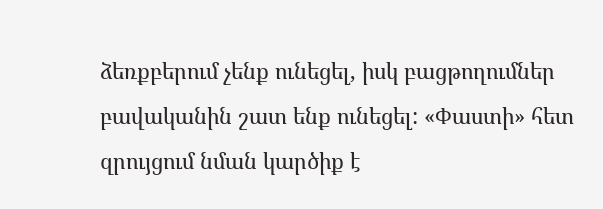ձեռքբերում չենք ունեցել, իսկ բացթողումներ բավականին շատ ենք ունեցել: «Փաստի» հետ զրույցում նման կարծիք է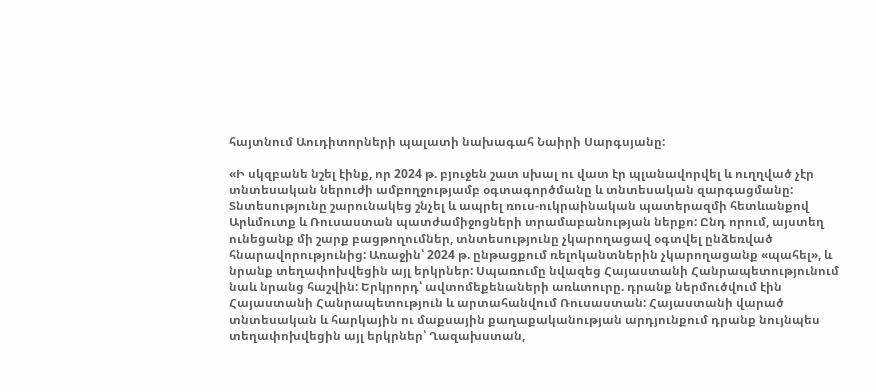հայտնում Աուդիտորների պալատի նախագահ Նաիրի Սարգսյանը:

«Ի սկզբանե նշել էինք, որ 2024 թ. բյուջեն շատ սխալ ու վատ էր պլանավորվել և ուղղված չէր տնտեսական ներուժի ամբողջությամբ օգտագործմանը և տնտեսական զարգացմանը: Տնտեսությունը շարունակեց շնչել և ապրել ռուս-ուկրաինական պատերազմի հետևանքով Արևմուտք և Ռուսաստան պատժամիջոցների տրամաբանության ներքո: Ընդ որում, այստեղ ունեցանք մի շարք բացթողումներ, տնտեսությունը չկարողացավ օգտվել ընձեռված հնարավորությունից: Առաջին՝ 2024 թ. ընթացքում ռելոկանտներին չկարողացանք «պահել», և նրանք տեղափոխվեցին այլ երկրներ: Սպառումը նվազեց Հայաստանի Հանրապետությունում նաև նրանց հաշվին: Երկրորդ՝ ավտոմեքենաների առևտուրը. դրանք ներմուծվում էին Հայաստանի Հանրապետություն և արտահանվում Ռուսաստան: Հայաստանի վարած տնտեսական և հարկային ու մաքսային քաղաքականության արդյունքում դրանք նույնպես տեղափոխվեցին այլ երկրներ՝ Ղազախստան,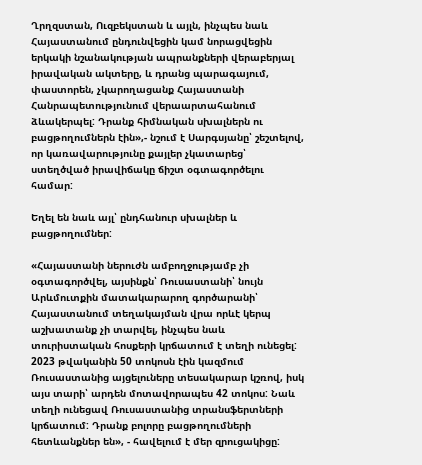Ղրղզստան, Ուզբեկստան և այլն, ինչպես նաև Հայաստանում ընդունվեցին կամ նորացվեցին երկակի նշանակության ապրանքների վերաբերյալ իրավական ակտերը, և դրանց պարագայում, փաստորեն, չկարողացանք Հայաստանի Հանրապետությունում վերաարտահանում ձևակերպել: Դրանք հիմնական սխալներն ու բացթողումներն էին»,- նշում է Սարգսյանը՝ շեշտելով, որ կառավարությունը քայլեր չկատարեց՝ ստեղծված իրավիճակը ճիշտ օգտագործելու համար:

Եղել են նաև այլ՝ ընդհանուր սխալներ և բացթողումներ:

«Հայաստանի ներուժն ամբողջությամբ չի օգտագործվել, այսինքն՝ Ռուսաստանի՝ նույն Արևմուտքին մատակարարող գործարանի՝ Հայաստանում տեղակայման վրա որևէ կերպ աշխատանք չի տարվել, ինչպես նաև տուրիստական հոսքերի կրճատում է տեղի ունեցել: 2023 թվականին 50 տոկոսն էին կազմում Ռուսաստանից այցելուները տեսակարար կշռով, իսկ այս տարի՝ արդեն մոտավորապես 42 տոկոս: Նաև տեղի ունեցավ Ռուսաստանից տրանսֆերտների կրճատում: Դրանք բոլորը բացթողումների հետևանքներ են», - հավելում է մեր զրուցակիցը: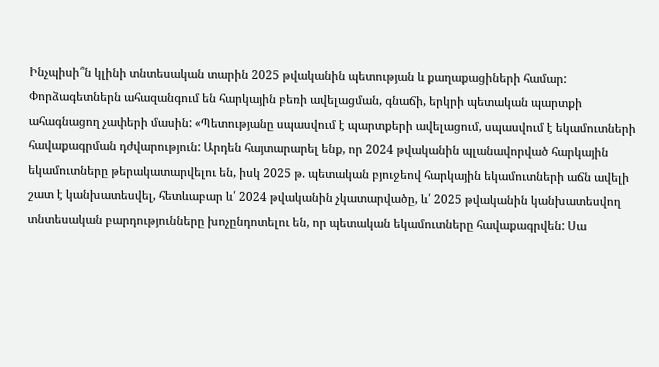Ինչպիսի՞ն կլինի տնտեսական տարին 2025 թվականին պետության և քաղաքացիների համար: Փորձագետներն ահազանգում են հարկային բեռի ավելացման, գնաճի, երկրի պետական պարտքի ահագնացող չափերի մասին: «Պետությանը սպասվում է պարտքերի ավելացում, սպասվում է եկամուտների հավաքագրման դժվարություն: Արդեն հայտարարել ենք, որ 2024 թվականին պլանավորված հարկային եկամուտները թերակատարվելու են, իսկ 2025 թ. պետական բյուջեով հարկային եկամուտների աճն ավելի շատ է կանխատեսվել, հետևաբար և՛ 2024 թվականին չկատարվածը, և՛ 2025 թվականին կանխատեսվող տնտեսական բարդությունները խոչընդոտելու են, որ պետական եկամուտները հավաքագրվեն: Սա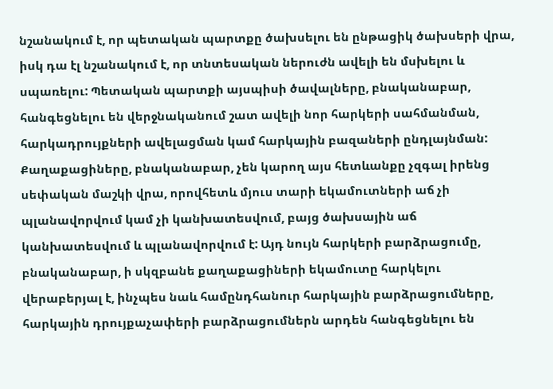նշանակում է, որ պետական պարտքը ծախսելու են ընթացիկ ծախսերի վրա, իսկ դա էլ նշանակում է, որ տնտեսական ներուժն ավելի են մսխելու և սպառելու: Պետական պարտքի այսպիսի ծավալները, բնականաբար, հանգեցնելու են վերջնականում շատ ավելի նոր հարկերի սահմանման, հարկադրույքների ավելացման կամ հարկային բազաների ընդլայնման: Քաղաքացիները, բնականաբար, չեն կարող այս հետևանքը չզգալ իրենց սեփական մաշկի վրա, որովհետև մյուս տարի եկամուտների աճ չի պլանավորվում կամ չի կանխատեսվում, բայց ծախսային աճ կանխատեսվում և պլանավորվում է: Այդ նույն հարկերի բարձրացումը, բնականաբար, ի սկզբանե քաղաքացիների եկամուտը հարկելու վերաբերյալ է, ինչպես նաև համընդհանուր հարկային բարձրացումները, հարկային դրույքաչափերի բարձրացումներն արդեն հանգեցնելու են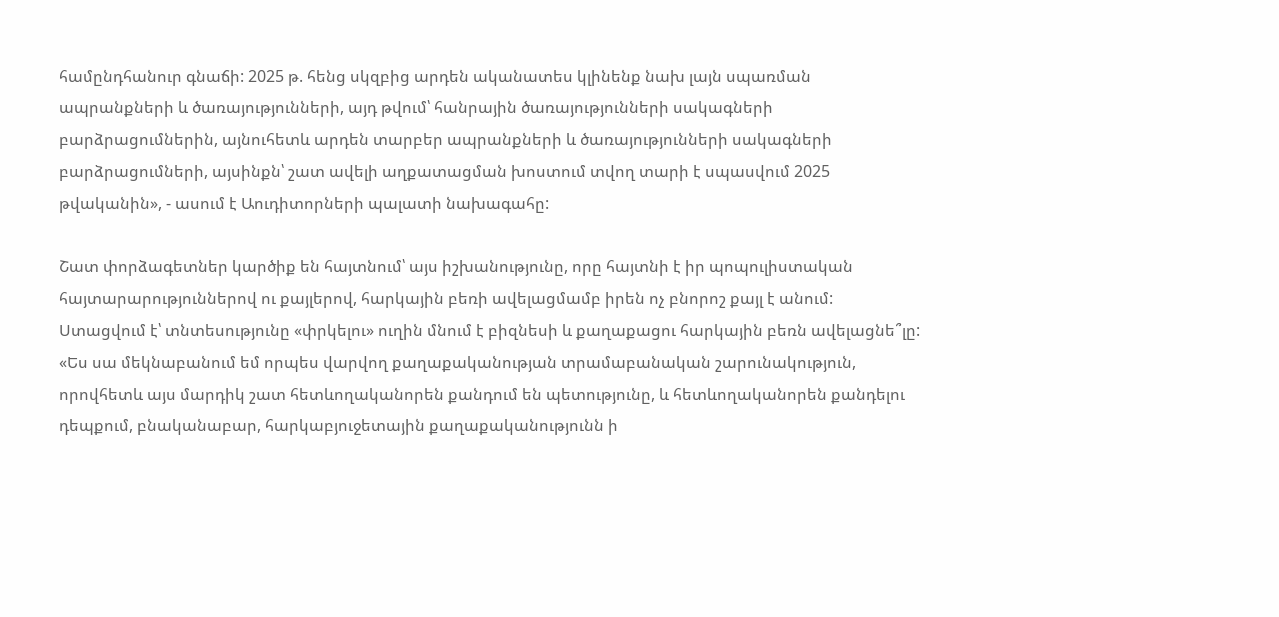համընդհանուր գնաճի: 2025 թ. հենց սկզբից արդեն ականատես կլինենք նախ լայն սպառման ապրանքների և ծառայությունների, այդ թվում՝ հանրային ծառայությունների սակագների բարձրացումներին, այնուհետև արդեն տարբեր ապրանքների և ծառայությունների սակագների բարձրացումների, այսինքն՝ շատ ավելի աղքատացման խոստում տվող տարի է սպասվում 2025 թվականին», - ասում է Աուդիտորների պալատի նախագահը:

Շատ փորձագետներ կարծիք են հայտնում՝ այս իշխանությունը, որը հայտնի է իր պոպուլիստական հայտարարություններով ու քայլերով, հարկային բեռի ավելացմամբ իրեն ոչ բնորոշ քայլ է անում: Ստացվում է՝ տնտեսությունը «փրկելու» ուղին մնում է բիզնեսի և քաղաքացու հարկային բեռն ավելացնե՞լը: «Ես սա մեկնաբանում եմ որպես վարվող քաղաքականության տրամաբանական շարունակություն, որովհետև այս մարդիկ շատ հետևողականորեն քանդում են պետությունը, և հետևողականորեն քանդելու դեպքում, բնականաբար, հարկաբյուջետային քաղաքականությունն ի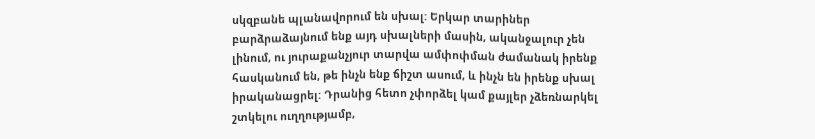սկզբանե պլանավորում են սխալ: Երկար տարիներ բարձրաձայնում ենք այդ սխալների մասին, ականջալուր չեն լինում, ու յուրաքանչյուր տարվա ամփոփման ժամանակ իրենք հասկանում են, թե ինչն ենք ճիշտ ասում, և ինչն են իրենք սխալ իրականացրել: Դրանից հետո չփորձել կամ քայլեր չձեռնարկել շտկելու ուղղությամբ,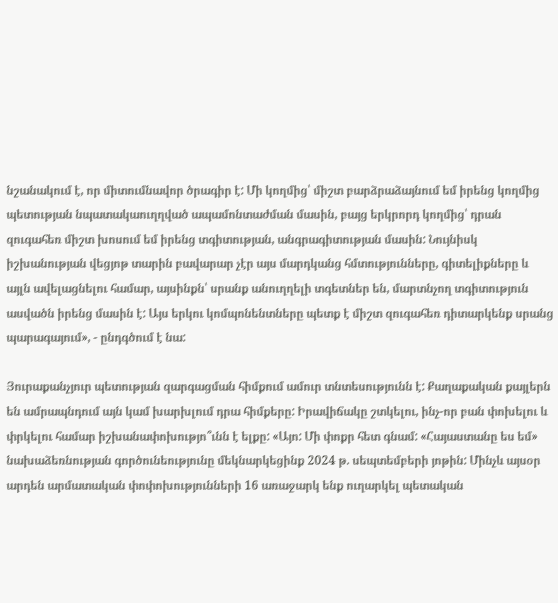նշանակում է, որ միտումնավոր ծրագիր է: Մի կողմից՝ միշտ բարձրաձայնում եմ իրենց կողմից պետության նպատակաուղղված ապամոնտաժման մասին, բայց երկրորդ կողմից՝ դրան զուգահեռ միշտ խոսում եմ իրենց տգիտության, անգրագիտության մասին: Նույնիսկ իշխանության վեցյոթ տարին բավարար չէր այս մարդկանց հմտությունները, գիտելիքները և այլն ավելացնելու համար, այսինքն՝ սրանք անուղղելի տգետներ են, մարտնչող տգիտություն ասվածն իրենց մասին է: Այս երկու կոմպոնենտները պետք է միշտ զուգահեռ դիտարկենք սրանց պարագայում», - ընդգծում է նա:

Յուրաքանչյուր պետության զարգացման հիմքում ամուր տնտեսությունն է: Քաղաքական քայլերն են ամրապնդում այն կամ խարխլում դրա հիմքերը: Իրավիճակը շտկելու, ինչ-որ բան փոխելու և փրկելու համար իշխանափոխությո՞ւնն է ելքը: «Այո: Մի փոքր հետ գնամ: «Հայաստանը ես եմ» նախաձեռնության գործունեությունը մեկնարկեցինք 2024 թ. սեպտեմբերի յոթին: Մինչև այսօր արդեն արմատական փոփոխությունների 16 առաջարկ ենք ուղարկել պետական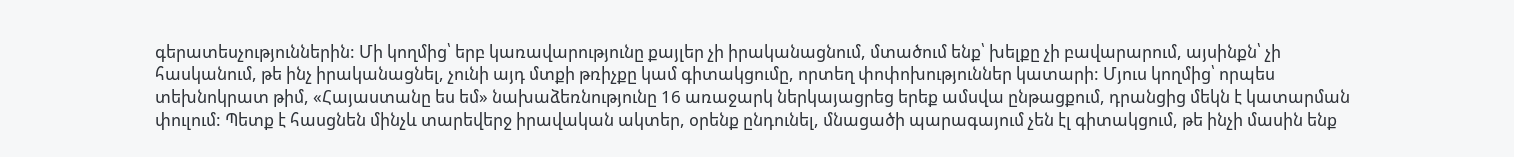գերատեսչություններին: Մի կողմից՝ երբ կառավարությունը քայլեր չի իրականացնում, մտածում ենք՝ խելքը չի բավարարում, այսինքն՝ չի հասկանում, թե ինչ իրականացնել, չունի այդ մտքի թռիչքը կամ գիտակցումը, որտեղ փոփոխություններ կատարի: Մյուս կողմից՝ որպես տեխնոկրատ թիմ, «Հայաստանը ես եմ» նախաձեռնությունը 16 առաջարկ ներկայացրեց երեք ամսվա ընթացքում, դրանցից մեկն է կատարման փուլում: Պետք է հասցնեն մինչև տարեվերջ իրավական ակտեր, օրենք ընդունել, մնացածի պարագայում չեն էլ գիտակցում, թե ինչի մասին ենք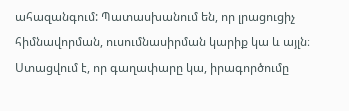ահազանգում: Պատասխանում են, որ լրացուցիչ հիմնավորման, ուսումնասիրման կարիք կա և այլն։ Ստացվում է, որ գաղափարը կա, իրագործումը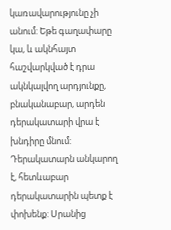կառավարությունը չի անում: Եթե գաղափարը կա, և ակնհայտ հաշվարկված է դրա ակնկալվող արդյունքը, բնականաբար, արդեն դերակատարի վրա է խնդիրը մնում: Դերակատարն անկարող է, հետևաբար դերակատարին պետք է փոխենք: Սրանից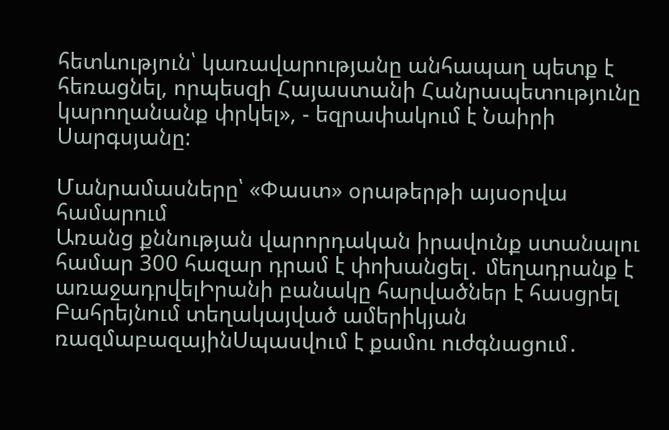հետևություն՝ կառավարությանը անհապաղ պետք է հեռացնել, որպեսզի Հայաստանի Հանրապետությունը կարողանանք փրկել», - եզրափակում է Նաիրի Սարգսյանը:

Մանրամասները՝ «Փաստ» օրաթերթի այսօրվա համարում
Առանց քննության վարորդական իրավունք ստանալու համար 300 հազար դրամ է փոխանցել․ մեղադրանք է առաջադրվելԻրանի բանակը հարվածներ է հասցրել Բահրեյնում տեղակայված ամերիկյան ռազմաբազայինՍպասվում է քամու ուժգնացում․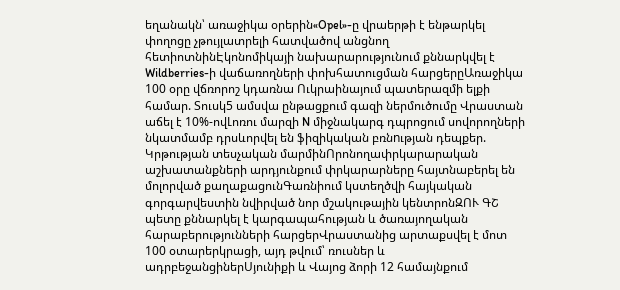եղանակն՝ առաջիկա օրերին«Opel»-ը վրաերթի է ենթարկել փողոցը չթույլատրելի հատվածով անցնող հետիոտնինԷկոնոմիկայի նախարարությունում քննարկվել է Wildberries-ի վաճառողների փոխհատուցման հարցերըԱռաջիկա 100 օրը վճռորոշ կդառնա Ուկրաինայում պատերազմի ելքի համար. Տուսկ5 ամսվա ընթացքում գազի ներմուծումը Վրաստան աճել է 10%-ովԼոռու մարզի N միջնակարգ դպրոցում սովորողների նկատմամբ դրսևորվել են ֆիզիկական բռնnւթյան դեպքեր. Կրթության տեսչական մարմինՈրոնողափրկարարական աշխատանքների արդյունքում փրկարարները հայտնաբերել են մոլորված քաղաքացունԳառնիում կստեղծվի հայկական գորգարվեստին նվիրված նոր մշակութային կենտրոնԶՈՒ ԳՇ պետը քննարկել է կարգապահության և ծառայողական հարաբերությունների հարցերՎրաստանից արտաքսվել է մոտ 100 օտարերկրացի, այդ թվում՝ ռուսներ և ադրբեջանցիներՍյունիքի և Վայոց ձորի 12 համայնքում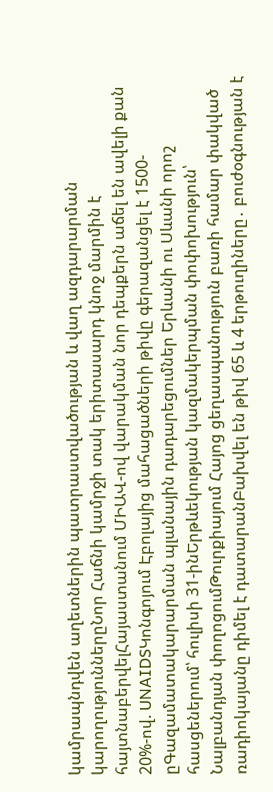կամրապնդվեն աղետներին պատրաստվածության և վաղ ազդարարման կարողություններըՆոր Հաճնի կամրջի տակ երիտասարդ կնոջ մարմին է հայտնաբերվելՀայաստանում ՄԻԱՎ-ով վարակման նոր դեպքերն աճել են ավելի քան 20%-ով. UNAIDSԿոնգոյում Էբոլայից մահացածների թիվը գերազանցել է 1500-ըԳազամատակարարման պլանային դադարեցումներ Երևանի ու Սևանի որոշ հասցեներում՝ հուլիսի 31-ինԵրթևեկության կազմակերպման փոփոխություն՝ Նալբանդյան փողոցումԹուրքիայում Հայոց ցեղասպանություն բառի համար փակված ռադիոկայանը դիմել է դատարանԲախվել են թիվ 65 և 4 երթուղիները․ բուժօգնության է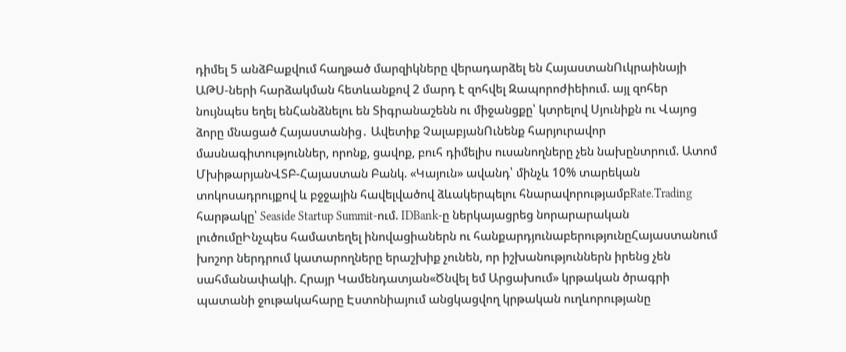դիմել 5 անձԲաքվում հաղթած մարզիկները վերադարձել են ՀայաստանՈւկրաինայի ԱԹՍ-ների հարձակման հետևանքով 2 մարդ է զոհվել Զապորոժիեիում. այլ զոհեր նույնպես եղել ենՀանձնելու են Տիգրանաշենն ու միջանցքը՝ կտրելով Սյունիքն ու Վայոց ձորը մնացած Հայաստանից․ Ավետիք ՉալաբյանՈւնենք հարյուրավոր մասնագիտություններ, որոնք, ցավոք, բուհ դիմելիս ուսանողները չեն նախընտրում. Ատոմ ՄխիթարյանՎՏԲ-Հայաստան Բանկ. «Կայուն» ավանդ՝ մինչև 10% տարեկան տոկոսադրույքով և բջջային հավելվածով ձևակերպելու հնարավորությամբRate.Trading հարթակը՝ Seaside Startup Summit-ում. IDBank-ը ներկայացրեց նորարարական լուծումըԻնչպես համատեղել ինովացիաներն ու հանքարդյունաբերությունըՀայաստանում խոշոր ներդրում կատարողները երաշխիք չունեն, որ իշխանություններն իրենց չեն սահմանափակի. Հրայր Կամենդատյան«Ծնվել եմ Արցախում» կրթական ծրագրի պատանի ջութակահարը Էստոնիայում անցկացվող կրթական ուղևորությանը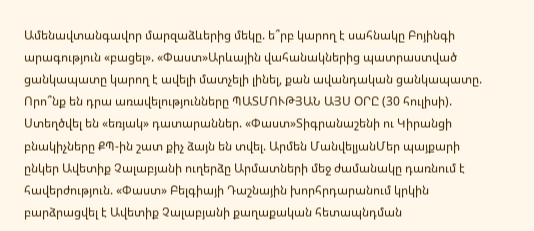Ամենավտանգավոր մարզաձևերից մեկը. ե՞րբ կարող է սահնակը Բոյինգի արագություն «բացել». «Փաստ»Արևային վահանակներից պատրաստված ցանկապատը կարող է ավելի մատչելի լինել, քան ավանդական ցանկապատը. Որո՞նք են դրա առավելությունները ՊԱՏՄՈՒԹՅԱՆ ԱՅՍ ՕՐԸ (30 հուլիսի). Ստեղծվել են «եռյակ» դատարաններ. «Փաստ»Տիգրանաշենի ու Կիրանցի բնակիչները ՔՊ-ին շատ քիչ ձայն են տվել. Արմեն ՄանվելյանՄեր պայքարի ընկեր Ավետիք Չալաբյանի ուղերձը Արմատների մեջ ժամանակը դառնում է հավերժություն. «Փաստ» Բելգիայի Դաշնային խորհրդարանում կրկին բարձրացվել է Ավետիք Չալաբյանի քաղաքական հետապնդման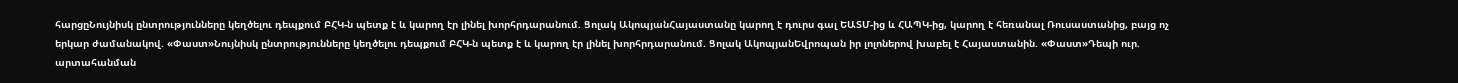հարցըՆույնիսկ ընտրությունները կեղծելու դեպքում ԲՀԿ-ն պետք է և կարող էր լինել խորհրդարանում. Ցոլակ ԱկոպյանՀայաստանը կարող է դուրս գալ ԵԱՏՄ-ից և ՀԱՊԿ-ից, կարող է հեռանալ Ռուսաստանից, բայց ոչ երկար ժամանակով. «Փաստ»Նույնիսկ ընտրությունները կեղծելու դեպքում ԲՀԿ-ն պետք է և կարող էր լինել խորհրդարանում. Ցոլակ ԱկոպյանԵվրոպան իր լոլոներով խաբել է Հայաստանին. «Փաստ»Դեպի ուր. արտահանման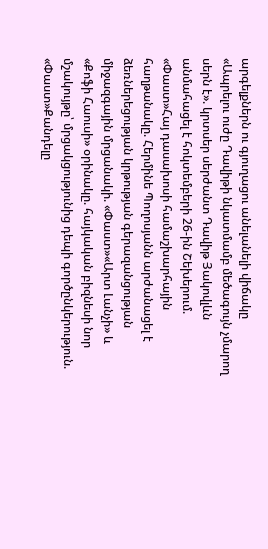արգելքներն ու գյուղացու անելանելի վիճակը «Ապրելու ուժը Դավիթի նկատմամբ մեծագույն չմարող սերն է». կրտսեր սերժանտ Դավիթ Յակովլևն անմահացել է հոկտեմբերի 26-ին Շեխերում. «Փաստ»Հայ դասախոսի համաշխարհային հաղթանակը. Հերմինե Պողոսյանն արժանացել է ձեռներեցության կրթության գերազանցության միջազգային մրցանակի. «Փաստ»«Արտ Լանչի» և «Քոֆի Հաուսի» օրինակը. հայկական բիզնեսի նոր մշակույթը՝ մրցակցությունից դեպի գործընկերություն. «Փաստ»Քանդելը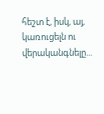հեշտ է, իսկ, այ, կառուցելն ու վերականգնելը...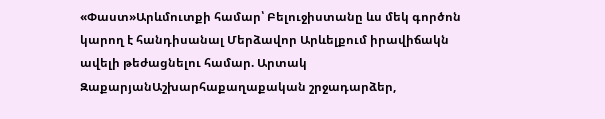«Փաստ»Արևմուտքի համար՝ Բելուջիստանը ևս մեկ գործոն կարող է հանդիսանալ Մերձավոր Արևելքում իրավիճակն ավելի թեժացնելու համար. Արտակ ԶաքարյանԱշխարհաքաղաքական շրջադարձեր,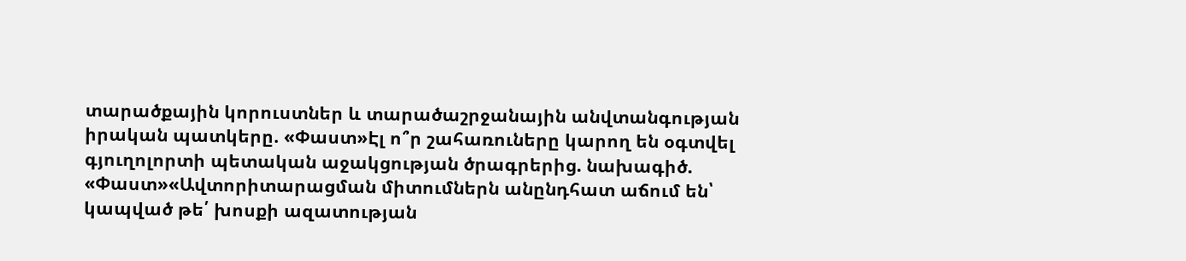տարածքային կորուստներ և տարածաշրջանային անվտանգության իրական պատկերը. «Փաստ»Էլ ո՞ր շահառուները կարող են օգտվել գյուղոլորտի պետական աջակցության ծրագրերից. նախագիծ. «Փաստ»«Ավտորիտարացման միտումներն անընդհատ աճում են՝ կապված թե՛ խոսքի ազատության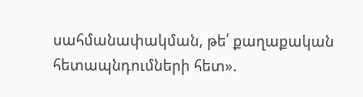սահմանափակման, թե՛ քաղաքական հետապնդումների հետ».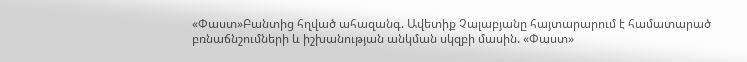«Փաստ»Բանտից հղված ահազանգ. Ավետիք Չալաբյանը հայտարարում է համատարած բռնաճնշումների և իշխանության անկման սկզբի մասին. «Փաստ»